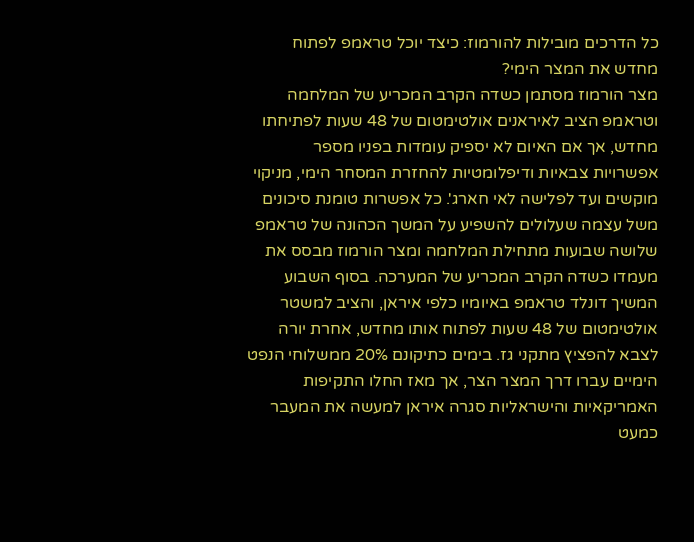כל הדרכים מובילות להורמוז: כיצד יוכל טראמפ לפתוח מחדש את המצר הימי?
מצר הורמוז מסתמן כשדה הקרב המכריע של המלחמה וטראמפ הציב לאיראנים אולטימטום של 48 שעות לפתיחתו מחדש, אך אם האיום לא יספיק עומדות בפניו מספר אפשרויות צבאיות ודיפלומטיות להחזרת המסחר הימי, מניקוי מוקשים ועד לפלישה לאי חארג'. כל אפשרות טומנת סיכונים משל עצמה שעלולים להשפיע על המשך הכהונה של טראמפ
שלושה שבועות מתחילת המלחמה ומצר הורמוז מבסס את מעמדו כשדה הקרב המכריע של המערכה. בסוף השבוע המשיך דונלד טראמפ באיומיו כלפי איראן, והציב למשטר אולטימטום של 48 שעות לפתוח אותו מחדש, אחרת יורה לצבא להפציץ מתקני גז. בימים כתיקונם 20% ממשלוחי הנפט הימיים עברו דרך המצר הצר, אך מאז החלו התקיפות האמריקאיות והישראליות סגרה איראן למעשה את המעבר כמעט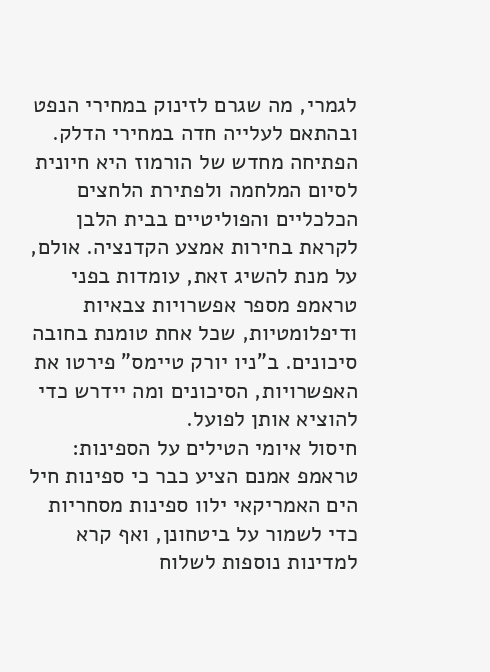לגמרי, מה שגרם לזינוק במחירי הנפט ובהתאם לעלייה חדה במחירי הדלק.
הפתיחה מחדש של הורמוז היא חיונית לסיום המלחמה ולפתירת הלחצים הכלכליים והפוליטיים בבית הלבן לקראת בחירות אמצע הקדנציה. אולם, על מנת להשיג זאת, עומדות בפני טראמפ מספר אפשרויות צבאיות ודיפלומטיות, שכל אחת טומנת בחובה סיכונים. ב"ניו יורק טיימס" פירטו את האפשרויות, הסיכונים ומה יידרש כדי להוציא אותן לפועל.
חיסול איומי הטילים על הספינות: טראמפ אמנם הציע כבר כי ספינות חיל הים האמריקאי ילוו ספינות מסחריות כדי לשמור על ביטחונן, ואף קרא למדינות נוספות לשלוח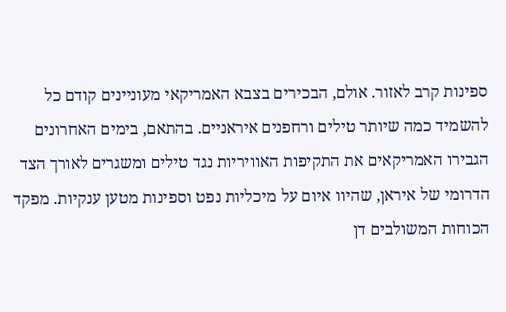ספינות קרב לאזור. אולם, הבכירים בצבא האמריקאי מעוניינים קודם כל להשמיד כמה שיותר טילים ורחפנים איראניים. בהתאם, בימים האחרונים הגבירו האמריקאים את התקיפות האוויריות נגד טילים ומשגרים לאורך הצד הדרומי של איראן, שהיוו איום על מיכליות נפט וספינות מטען ענקיות. מפקד הכוחות המשולבים דן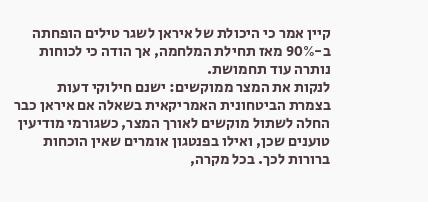קיין אמר כי היכולת של איראן לשגר טילים הופחתה ב-90% מאז תחילת המלחמה, אך הודה כי לכוחות נותרה עוד תחמושת.
לנקות את המצר ממוקשים: ישנם חילוקי דעות בצמרת הביטחונית האמריקאית בשאלה אם איראן כבר החלה לשתול מוקשים לאורך המצר, כשגורמי מודיעין טוענים שכן, ואילו בפנטגון אומרים שאין הוכחות ברורות לכך. בכל מקרה,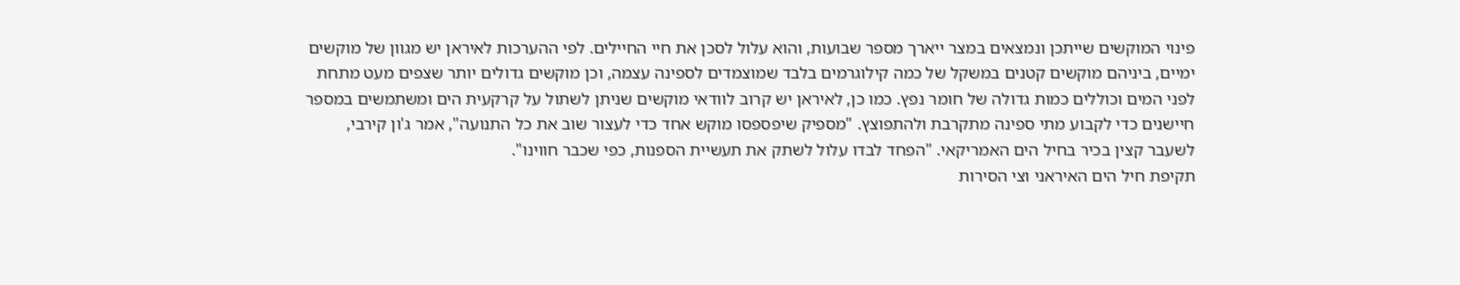פינוי המוקשים שייתכן ונמצאים במצר ייארך מספר שבועות, והוא עלול לסכן את חיי החיילים. לפי ההערכות לאיראן יש מגוון של מוקשים ימיים, ביניהם מוקשים קטנים במשקל של כמה קילוגרמים בלבד שמוצמדים לספינה עצמה, וכן מוקשים גדולים יותר שצפים מעט מתחת לפני המים וכוללים כמות גדולה של חומר נפץ. כמו כן, לאיראן יש קרוב לוודאי מוקשים שניתן לשתול על קרקעית הים ומשתמשים במספר חיישנים כדי לקבוע מתי ספינה מתקרבת ולהתפוצץ. "מספיק שיפספסו מוקש אחד כדי לעצור שוב את כל התנועה", אמר ג'ון קירבי, לשעבר קצין בכיר בחיל הים האמריקאי. "הפחד לבדו עלול לשתק את תעשיית הספנות, כפי שכבר חווינו".
תקיפת חיל הים האיראני וצי הסירות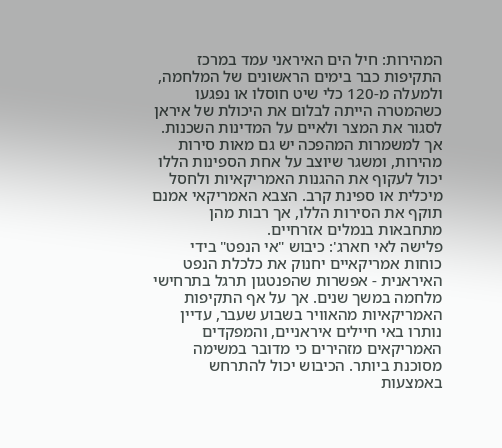המהירות: חיל הים האיראני עמד במרכז התקיפות כבר בימים הראשונים של המלחמה, ולמעלה מ-120 כלי שיט חוסלו או נפגעו כשהמטרה הייתה לבלום את היכולת של איראן לסגור את המצר ולאיים על המדינות השכנות. אך למשמרות המהפכה יש גם מאות סירות מהירות, ומשגר שיוצב על אחת הספינות הללו יכול לעקוף את ההגנות האמריקאיות ולחסל מיכלית או ספינת קרב. הצבא האמריקאי אמנם תוקף את הסירות הללו, אך רבות מהן מתחבאות בנמלים אזרחיים.
פלישה לאי חארג': כיבוש "אי הנפט" בידי כוחות אמריקאיים יחנוק את כלכלת הנפט האיראנית - אפשרות שהפנטגון תרגל בתרחישי מלחמה במשך שנים. אך על אף התקיפות האמריקאיות מהאוויר בשבוע שעבר, עדיין נותרו באי חיילים איראניים, והמפקדים האמריקאים מזהירים כי מדובר במשימה מסוכנת ביותר. הכיבוש יכול להתרחש באמצעות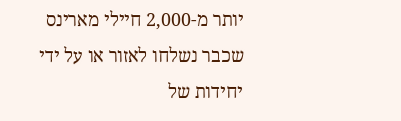יותר מ-2,000 חיילי מארינס שכבר נשלחו לאזור או על ידי יחידות של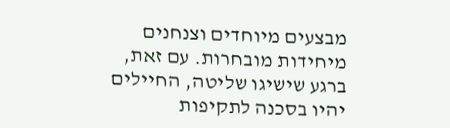מבצעים מיוחדים וצנחנים מיחידות מובחרות. עם זאת, ברגע שישיגו שליטה, החיילים יהיו בסכנה לתקיפות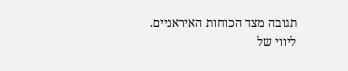תגובה מצד הכוחות האיראניים.
ליווי של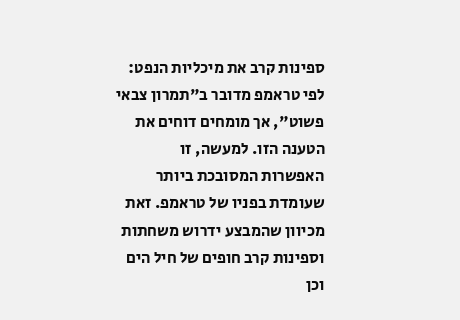ספינות קרב את מיכליות הנפט: לפי טראמפ מדובר ב"תמרון צבאי פשוט", אך מומחים דוחים את הטענה הזו. למעשה, זו האפשרות המסובכת ביותר שעומדת בפניו של טראמפ. זאת מכיוון שהמבצע ידרוש משחתות וספינות קרב חופים של חיל הים וכן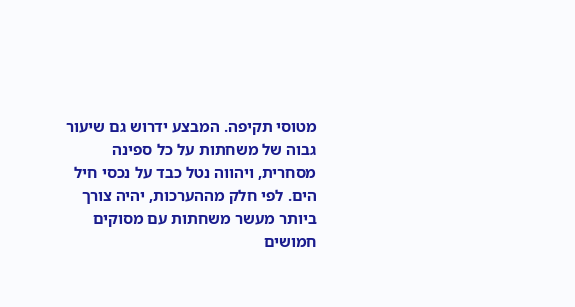מטוסי תקיפה. המבצע ידרוש גם שיעור גבוה של משחתות על כל ספינה מסחרית, ויהווה נטל כבד על נכסי חיל הים. לפי חלק מההערכות, יהיה צורך ביותר מעשר משחתות עם מסוקים חמושים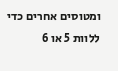ומטוסים אחרים כדי ללוות 5 או 6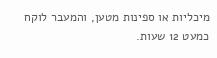מיכליות או ספינות מטען, והמעבר לוקח כמעט 12 שעות.